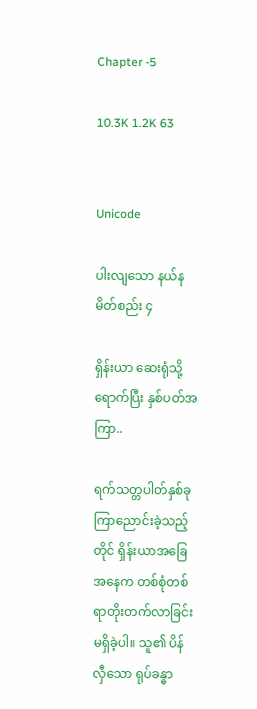Chapter -5

10.3K 1.2K 63


Unicode

ပါးလျသော နယ်နမိတ်စည်း ၄

ရှိန်းယာ ဆေးရုံသို့ရောက်ပြီး နှစ်ပတ်အကြာ..

ရက်သတ္တပါတ်နှစ်ခု ကြာညောင်းခဲ့သည့်တိုင် ရှိန်းယာအခြေအနေက တစ်စုံတစ်ရာတိုးတက်လာခြင်းမရှိခဲ့ပါ။ သူ၏ ပိန်လှီသော ရုပ်ခန္ဓာ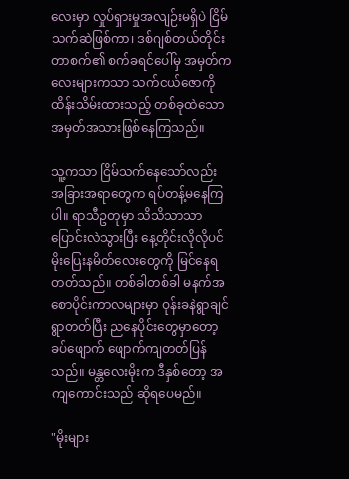လေးမှာ လှုပ်ရှားမှုအလျဉ်းမရှိပဲ ငြိမ်သက်ဆဲဖြစ်ကာ၊ ဒစ်ဂျစ်တယ်တိုင်းတာစက်၏ စက်ခရင်ပေါ်မှ အမှတ်ကလေးများကသာ သက်ငယ်ဇောကို ထိန်းသိမ်းထားသည့် တစ်ခုထဲသော အမှတ်အသားဖြစ်နေကြသည်။

သူ့ကသာ ငြိမ်သက်နေသော်လည်း အခြားအရာတွေက ရပ်တန့်မနေကြပါ။ ရာသီဥတုမှာ သိသိသာသာ ပြောင်းလဲသွားပြီး နေ့တိုင်းလိုလိုပင် မိုးပြေးနမိတ်လေးတွေကို မြင်နေရတတ်သည်။ တစ်ခါတစ်ခါ မနက်အစောပိုင်းကာလများမှာ ဝုန်းခနဲရွာချင်ရွာတတ်ပြီး ညနေပိုင်းတွေမှာတော့ ခပ်ဖျောက် ဖျောက်ကျတတ်ပြန်သည်။ မန္တလေးမိုးက ဒီနှစ်တော့ အကျကောင်းသည် ဆိုရပေမည်။

"မိုးများ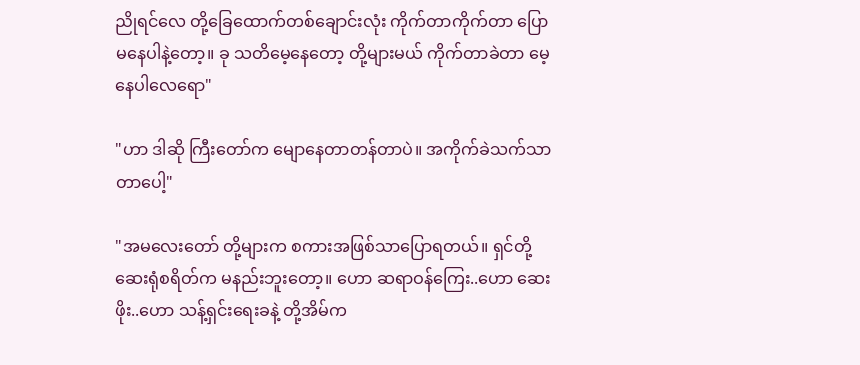ညိုရင်လေ တို့ခြေထောက်တစ်ချောင်းလုံး ကိုက်တာကိုက်တာ ပြောမနေပါနဲ့တော့။ ခု သတိမေ့နေတော့ တို့များမယ် ကိုက်တာခဲတာ မေ့နေပါလေရော"

"ဟာ ဒါဆို ကြီးတော်က ‌မျောနေတာတန်တာပဲ။ အကိုက်ခဲသက်သာတာပေါ့"

"အမလေးတော် တို့များက စကားအဖြစ်သာပြောရတယ်။ ရှင်တို့ ဆေးရုံစရိတ်က မနည်းဘူးတော့။ ဟော ဆရာဝန်ကြေး..ဟော ဆေးဖိုး..ဟော သန့်ရှင်းရေးခနဲ့ တို့အိမ်က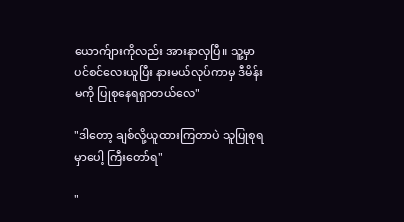ယောက်ျားကိုလည်း အားနာလှပြီ။ သူ့မှာ ပင်စင်လေးယူပြီး နားမယ်လုပ်ကာမှ ဒီမိန်းမကို ပြုစုနေရရှာတယ်လေ"

"ဒါတော့ ချစ်လို့ယူထားကြတာပဲ သူပြုစုရမှာပေါ့ ကြီးတော်ရ"

"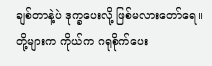ချစ်တာနဲ့ပဲ ဒုက္ခပေးလို့ ဖြစ်မလားတော်ရေ။ တို့များက ကိုယ်က ဂရုစိုက်ပေး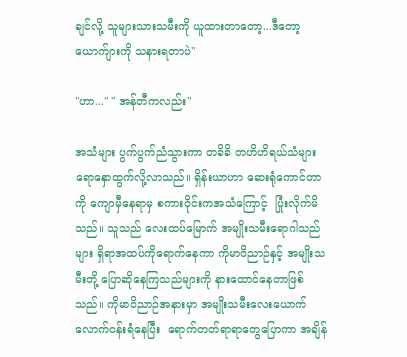ချင်လို့ သူများသားသမီးကို ယူထားတာတော့...ဒီတော့ ယောက်ျားကို သနားရတာပဲ"

"ဟာ..." " အန်တီကလည်း"

အသံများ ပွက်ပွက်ညံသွားကာ တခိခိ တဟိဟိရယ်သံများ ရောနှောထွက်လို့လာသည်။ ရှိန်းယာဟာ ဆေးရုံကောင်တာကို ကျောမှီနေရာမှ စကားဝိုင်းကအသံကြောင့်  ပြုံးလိုက်မိသည်။ သူသည် လေးထပ်မြောက် အမျိုးသမီးရောဂါသည်များ ရှိရာအထပ်ကိုရောက်နေကာ ကိုမာဝိညာဉ်နှင့် အမျိုးသမီးတို့ ပြောဆိုနေကြသည်များကို နားထောင်နေတာဖြစ်သည်။ ကိုမာဝိညာဉ်အနားမှာ အမျိုးသမီးလေးယောက်လောက်ဝန်းရံနေပြီး  ရောက်တတ်ရာရာတွေပြောကာ အချိန်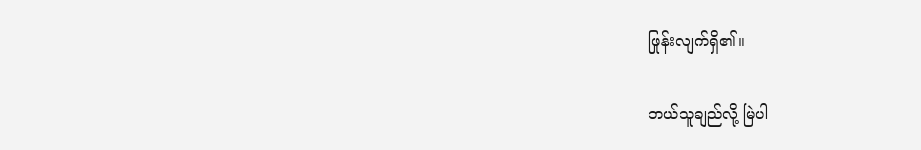ဖြုန်းလျက်ရှိ၏။

ဘယ်သူချည်လို့ မြဲပါ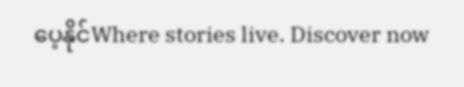ပေ့နိုင်Where stories live. Discover now